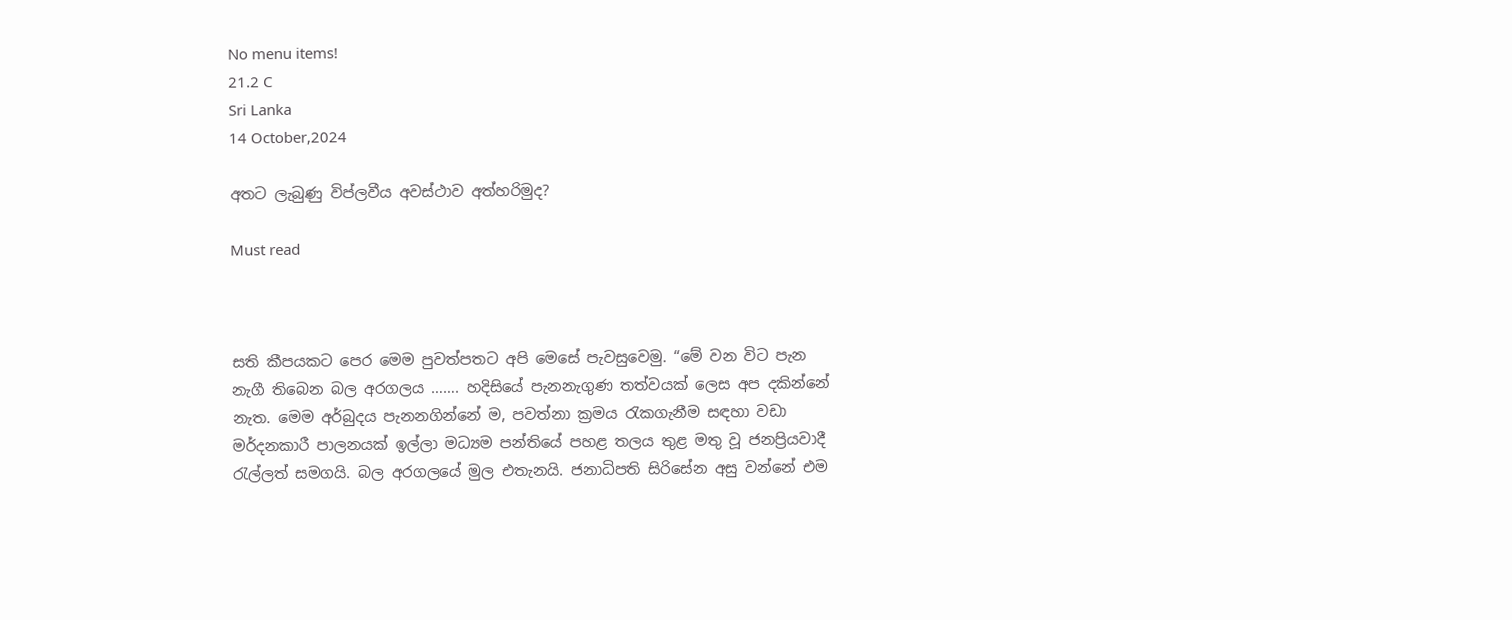No menu items!
21.2 C
Sri Lanka
14 October,2024

අතට ලැබුණු විප්ලවීය අවස්ථාව අත්හරිමුද?

Must read



සති කීපයකට පෙර මෙම පුවත්පතට අපි මෙසේ පැවසුවෙමු. “මේ වන විට පැන නැගී තිබෙන බල අරගලය ……. හදිසියේ පැනනැගුණ තත්වයක් ලෙස අප දකින්නේ නැත. මෙම අර්බුදය පැනනගින්නේ ම, පවත්නා ක්‍ර‍මය රැකගැනීම සඳහා වඩා මර්දනකාරී පාලනයක් ඉල්ලා මධ්‍යම පන්තියේ පහළ තලය තුළ මතු වූ ජනප්‍රියවාදී රැල්ලත් සමගයි. බල අරගලයේ මුල එතැනයි. ජනාධිපති සිරිසේන අසු වන්නේ එම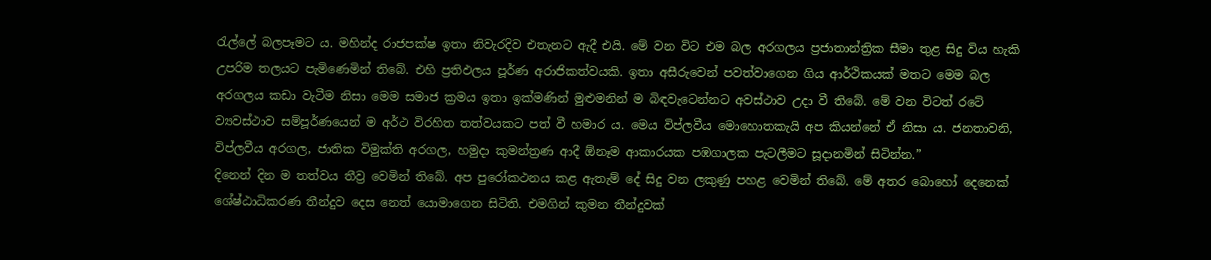රැල්ලේ බලපෑමට ය. මහින්ද රාජපක්ෂ ඉතා නිවැරදිව එතැනට ඇදී එයි. මේ වන විට එම බල අරගලය ප්‍ර‍ජාතාන්ත්‍රික සීමා තුළ සිදු විය හැකි උපරිම තලයට පැමිණෙමින් තිබේ. එහි ප්‍ර‍තිඵලය පූර්ණ අරාජිකත්වයකි. ඉතා අසීරුවෙන් පවත්වාගෙන ගිය ආර්ථිකයක් මතට මෙම බල අරගලය කඩා වැටීම නිසා මෙම සමාජ ක්‍ර‍මය ඉතා ඉක්මණින් මුළුමනින් ම බිඳවැටෙන්නට අවස්ථාව උදා වී තිබේ. මේ වන විටත් රටේ ව්‍යවස්ථාව සම්පූර්ණයෙන් ම අර්ථ විරහිත තත්වයකට පත් වී හමාර ය. මෙය විප්ලවීය මොහොතකැයි අප කියන්නේ ඒ නිසා ය. ජනතාවනි, විප්ලවීය අරගල, ජාතික විමුක්ති අරගල, හමුදා කුමන්ත්‍ර‍ණ ආදී ඕනෑම ආකාරයක පඹගාලක පැටලීමට සූදානමින් සිටින්න.”
දිනෙන් දින ම තත්වය තීව්‍ර‍ වෙමින් තිබේ. අප පුරෝකථනය කළ ඇතැම් දේ සිදු වන ලකුණු පහළ වෙමින් තිබේ. මේ අතර බොහෝ දෙනෙක් ශේෂ්ඨාධිකරණ තීන්දුව දෙස නෙත් යොමාගෙන සිටිති. එමගින් කුමන තීන්දුවක්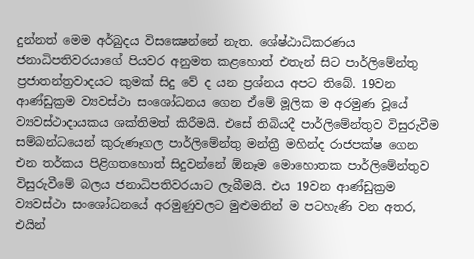දුන්නත් මෙම අර්බුදය විසක්‍ෂෙන්නේ නැත. ශේෂ්ඨාධිකරණය ජනාධිපතිවරයාගේ පියවර අනුමත කළහොත් එතැන් සිට පාර්ලිමේන්තු ප්‍ර‍ජාතන්ත්‍ර‍වාදයට කුමක් සිදු වේ ද යන ප්‍ර‍ශ්නය අපට තිබේ. 19වන ආණ්ඩුක්‍ර‍ම ව්‍යවස්ථා සංශෝධනය ගෙන ඒමේ මූලික ම අරමුණ වූයේ ව්‍යවස්ථාදායකය ශක්තිමත් කිරීමයි. එසේ තිබියදී පාර්ලිමේන්තුව විසුරුවීම සම්බන්ධයෙන් කුරුණෑගල පාර්ලිමේන්තු මන්ත්‍රී මහින්ද රාජපක්ෂ ගෙන එන තර්කය පිළිගතහොත් සිදුවන්නේ ඕනෑම මොහොතක පාර්ලිමේන්තුව විසුරුවීමේ බලය ජනාධිපතිවරයාට ලැබීමයි. එය 19වන ආණ්ඩුක්‍ර‍ම ව්‍යවස්ථා සංශෝධනයේ අරමුණුවලට මුළුමනින් ම පටහැණි වන අතර, එයින්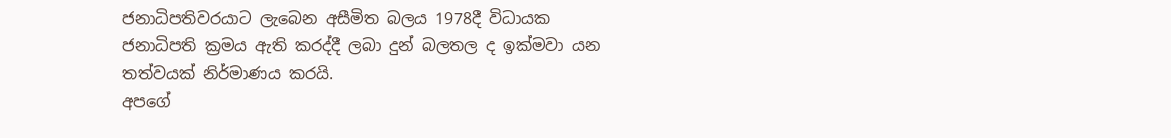ජනාධිපතිවරයාට ලැබෙන අසීමිත බලය 1978දී විධායක ජනාධිපති ක්‍ර‍මය ඇති කරද්දී ලබා දුන් බලතල ද ඉක්මවා යන තත්වයක් නිර්මාණය කරයි.
අපගේ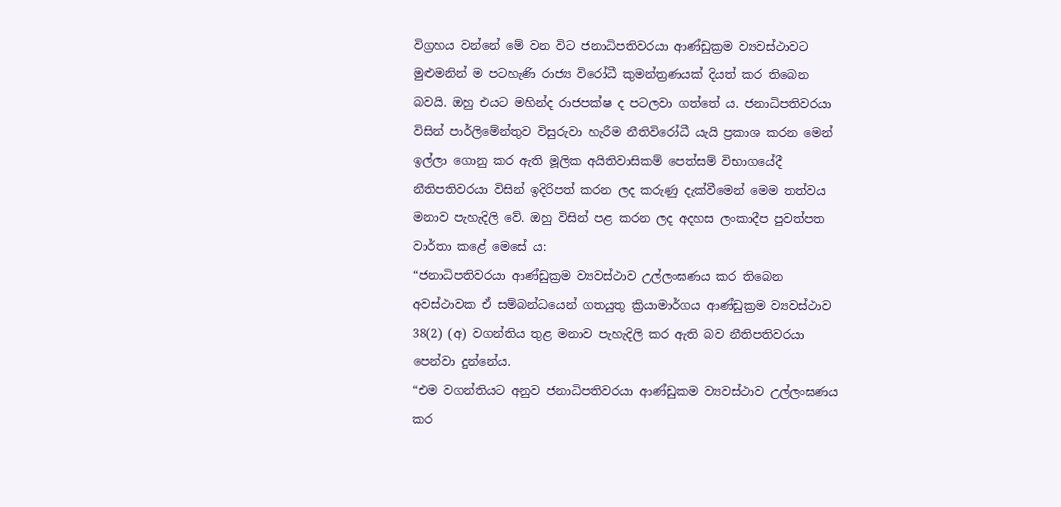විග්‍ර‍හය වන්නේ මේ වන විට ජනාධිපතිවරයා ආණ්ඩුක්‍ර‍ම ව්‍යවස්ථාවට මුළුමනින් ම පටහැණි රාජ්‍ය විරෝධී කුමන්ත්‍ර‍ණයක් දියත් කර තිබෙන බවයි. ඔහු එයට මහින්ද රාජපක්ෂ ද පටලවා ගත්තේ ය. ජනාධිපතිවරයා විසින් පාර්ලිමේන්තුව විසුරුවා හැරීම නීතිවිරෝධී යැයි ප්‍රකාශ කරන මෙන් ඉල්ලා ගොනු කර ඇති මූලික අයිතිවාසිකම් පෙත්සම් විභාගයේදී නීතිපතිවරයා විසින් ඉදිරිපත් කරන ලද කරුණු දැක්වීමෙන් මෙම තත්වය මනාව පැහැදිලි වේ. ඔහු විසින් පළ කරන ලද අදහස ලංකාදීප පුවත්පත වාර්තා කළේ මෙසේ ය:
“ජනාධිපතිවරයා ආණ්ඩුක්‍රම ව්‍යවස්ථාව උල්ලංඝණය කර තිබෙන අවස්ථාවක ඒ සම්බන්ධයෙන් ගතයුතු ක්‍රියාමාර්ගය ආණ්ඩුක්‍රම ව්‍යවස්ථාව 38(2) (අ) වගන්තිය තුළ මනාව පැහැදිලි කර ඇති බව නීතිපතිවරයා පෙන්වා දුන්නේය.
“එම වගන්තියට අනුව ජනාධිපතිවරයා ආණ්ඩුකම ව්‍යවස්ථාව උල්ලංඝණය කර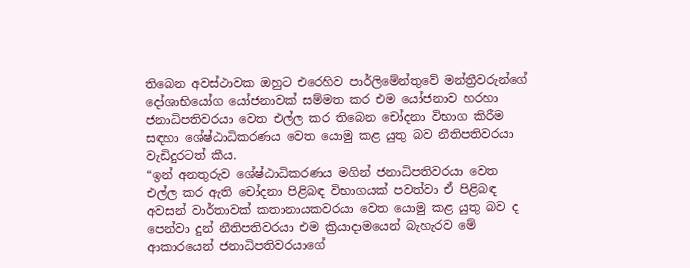තිබෙන අවස්ථාවක ඔහුට එරෙහිව පාර්ලිමේන්තුවේ මන්ත්‍රීවරුන්ගේ දෝශාභියෝග යෝජනාවක් සම්මත කර එම යෝජනාව හරහා ජනාධිපතිවරයා වෙත එල්ල කර තිබෙන චෝදනා විභාග කිරීම සඳහා ශේෂ්ඨාධිකරණය වෙත යොමු කළ යුතු බව නීතිපතිවරයා වැඩිදුරටත් කීය.
“ඉන් අනතුරුව ශේෂ්ඨාධිකරණය මගින් ජනාධිපතිවරයා වෙත එල්ල කර ඇති චෝදනා පිළිබඳ විභාගයක් පවත්වා ඒ පිළිබඳ අවසන් වාර්තාවක් කතානායකවරයා වෙත යොමු කළ යුතු බව ද පෙන්වා දුන් නීතිපතිවරයා එම ක්‍රියාදාමයෙන් බැහැරව මේ ආකාරයෙන් ජනාධිපතිවරයාගේ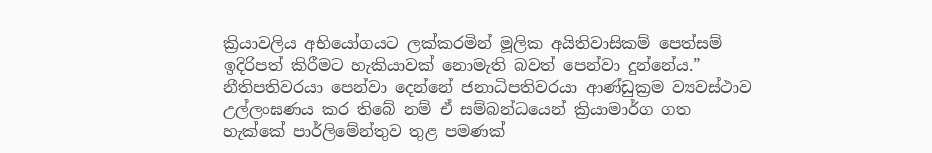ක්‍රියාවලිය අභියෝගයට ලක්කරමින් මූලික අයිතිවාසිකම් පෙත්සම් ඉදිරිපත් කිරීමට හැකියාවක් නොමැති බවත් පෙන්වා දුන්නේය.”
නීතිපතිවරයා පෙන්වා දෙන්නේ ජනාධිපතිවරයා ආණ්ඩුක්‍රම ව්‍යවස්ථාව උල්ලංඝණය කර තිබේ නම් ඒ සම්බන්ධයෙන් ක්‍රියාමාර්ග ගත හැක්කේ පාර්ලිමේන්තුව තුළ පමණක්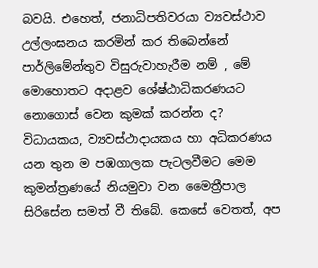බවයි. එහෙත්, ජනාධිපතිවරයා ව්‍යවස්ථාව උල්ලංඝනය කරමින් කර තිබෙන්නේ පාර්ලිමේන්තුව විසුරුවාහැරීම නම් , මේ මොහොතට අදාළව ශේෂ්ඨාධිකරණයට නොගොස් වෙන කුමක් කරන්න ද?
විධායකය, ව්‍යවස්ථාදායකය හා අධිකරණය යන තුන ම පඹගාලක පැටලවීමට මෙම කුමන්ත්‍ර‍ණයේ නියමුවා වන මෛත්‍රීපාල සිරිසේන සමත් වී තිබේ. කෙසේ වෙතත්, අප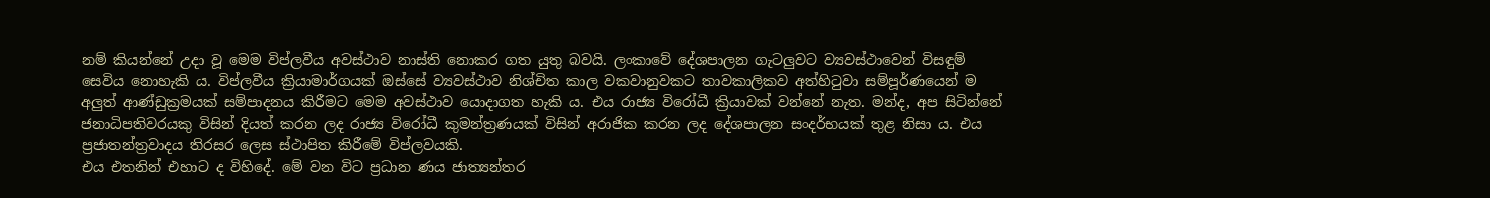නම් කියන්නේ උදා වූ මෙම විප්ලවීය අවස්ථාව නාස්ති නොකර ගත යුතු බවයි. ලංකාවේ දේශපාලන ගැටලු‍වට ව්‍යවස්ථාවෙන් විසඳුම් සෙවිය නොහැකි ය. විප්ලවීය ක්‍රියාමාර්ගයක් ඔස්සේ ව්‍යවස්ථාව නිශ්චිත කාල වකවානුවකට තාවකාලිකව අත්හිටුවා සම්පූර්ණයෙන් ම අලු‍ත් ආණ්ඩුක්‍ර‍මයක් සම්පාදනය කිරීමට මෙම අවස්ථාව යොදාගත හැකි ය. එය රාජ්‍ය විරෝධී ක්‍රියාවක් වන්නේ නැත. මන්ද, අප සිටින්නේ ජනාධිපතිවරයකු විසින් දියත් කරන ලද රාජ්‍ය විරෝධී කුමන්ත්‍ර‍ණයක් විසින් අරාජික කරන ලද දේශපාලන සංදර්භයක් තුළ නිසා ය. එය ප්‍ර‍ජාතන්ත්‍ර‍වාදය තිරසර ලෙස ස්ථාපිත කිරීමේ විප්ලවයකි.
එය එතනින් එහාට ද විහිදේ. මේ වන විට ප්‍ර‍ධාන ණය ජාත්‍යන්තර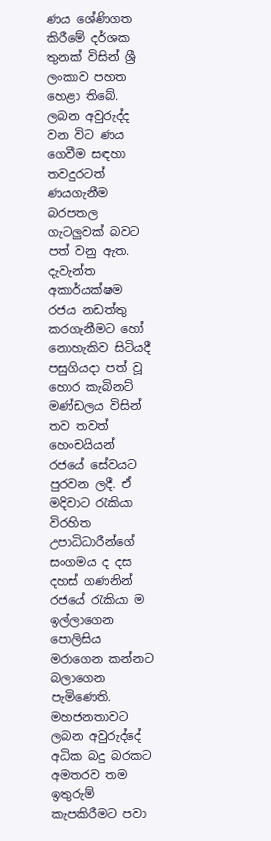ණය ශේණිගත කිරීමේ දර්ශක තුනක් විසින් ශ්‍රී ලංකාව පහත හෙළා තිබේ. ලබන අවුරුද්ද වන විට ණය ගෙවීම සඳහා තවදුරටත් ණයගැනීම බරපතල ගැටලු‍වක් බවට පත් වනු ඇත. දැවැන්ත අකාර්යක්ෂම රජය නඩත්තු කරගැනීමට හෝ නොහැකිව සිටියදී පසුගියදා පත් වූ හොර කැබිනට් මණ්ඩලය විසින් තව තවත් හෙංචයියන් රජයේ සේවයට පුරවන ලදී. ඒ මදිවාට රැකියා විරහිත උපාධිධාරීන්ගේ සංගමය ද දස දහස් ගණනින් රජයේ රැකියා ම ඉල්ලාගෙන පොලිසිය මරාගෙන කන්නට බලාගෙන පැමිණෙති. මහජනතාවට ලබන අවුරුද්දේ අධික බදු බරකට අමතරව තම ඉතුරුම් කැපකිරීමට පවා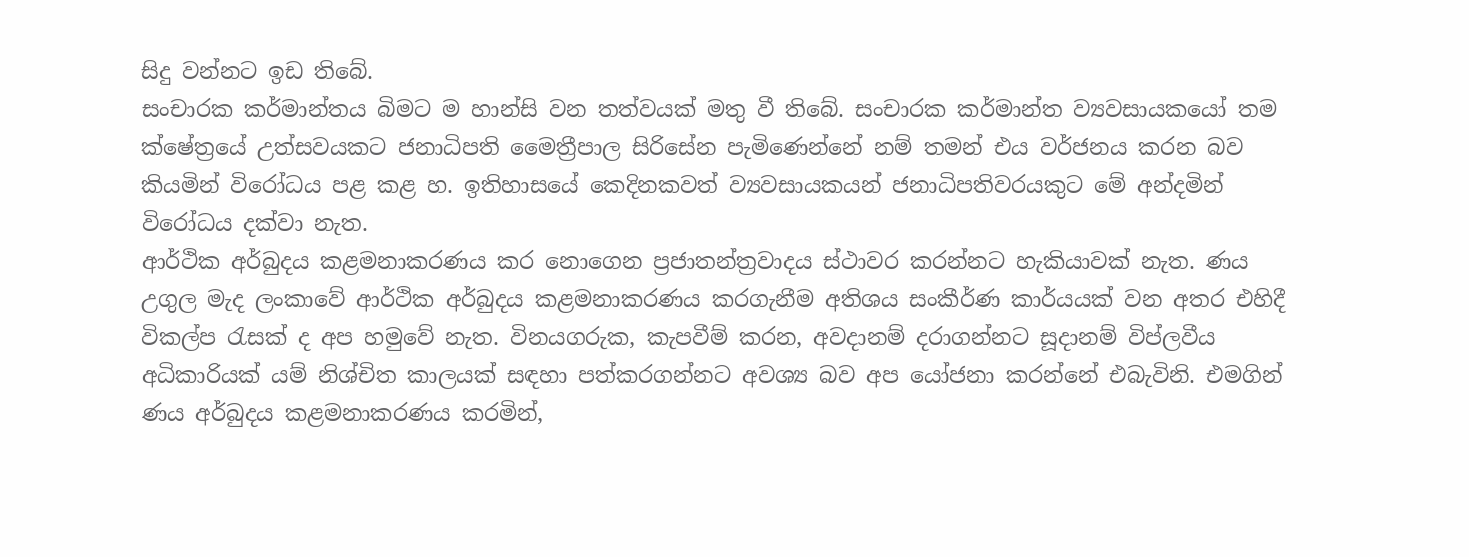සිදු වන්නට ඉඩ තිබේ.
සංචාරක කර්මාන්තය බිමට ම හාන්සි වන තත්වයක් මතු වී තිබේ. සංචාරක කර්මාන්ත ව්‍යවසායකයෝ තම ක්ෂේත්‍රයේ උත්සවයකට ජනාධිපති මෛත්‍රීපාල සිරිසේන පැමිණෙන්නේ නම් තමන් එය වර්ජනය කරන බව කියමින් විරෝධය පළ කළ හ. ඉතිහාසයේ කෙදිනකවත් ව්‍යවසායකයන් ජනාධිපතිවරයකුට මේ අන්දමින් විරෝධය දක්වා නැත.
ආර්ථික අර්බුදය කළමනාකරණය කර නොගෙන ප්‍රජාතන්ත්‍රවාදය ස්ථාවර කරන්‍නට හැකියාවක් නැත. ණය උගුල මැද ලංකාවේ ආර්ථික අර්බුදය කළමනාකරණය කරගැනීම අතිශය සංකීර්ණ කාර්යයක් වන අතර එහිදී විකල්ප රැසක් ද අප හමුවේ නැත. විනයගරුක, කැපවීම් කරන, අවදානම් දරාගන්නට සූදානම් විප්ලවීය අධිකාරියක් යම් නිශ්චිත කාලයක් සඳහා පත්කරගන්නට අවශ්‍ය බව අප යෝජනා කරන්නේ එබැවිනි. එමගින් ණය අර්බුදය කළමනාකරණය කරමින්,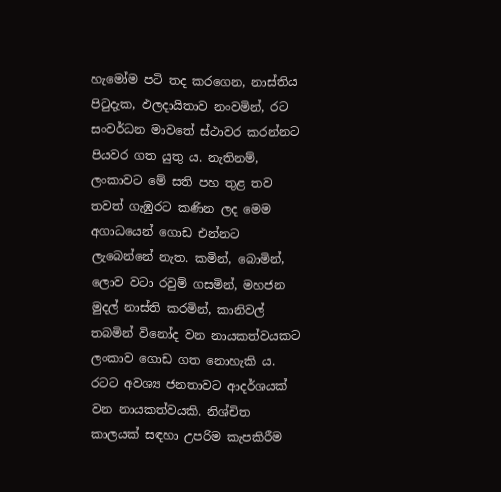හැමෝම පටි තද කරගෙන, නාස්තිය පිටුදැක, ඵලදායිතාව නංවමින්, රට සංවර්ධන මාවතේ ස්ථාවර කරන්නට පියවර ගත යුතු ය. නැතිනම්, ලංකාවට මේ සති පහ තුළ තව තවත් ගැඹුරට කණින ලද මෙම අගාධයෙන් ගොඩ එන්නට ලැබෙන්නේ නැත. කමින්, බොමින්, ලොව වටා රවුම් ගසමින්, මහජන මුදල් නාස්ති කරමින්, කානිවල් තබමින් විනෝද වන නායකත්වයකට ලංකාව ගොඩ ගත නොහැකි ය. රටට අවශ්‍ය ජනතාවට ආදර්ශයක් වන නායකත්වයකි. නිශ්චිත කාලයක් සඳහා උපරිම කැපකිරීම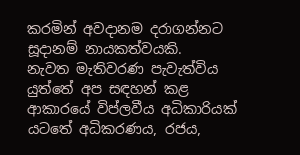කරමින් අවදානම දරාගන්නට සූදානම් නායකත්වයකි.
නැවත මැතිවරණ පැවැත්විය යුත්තේ අප සඳහන් කළ ආකාරයේ විප්ලවීය අධිකාරියක් යටතේ අධිකරණය, රජය,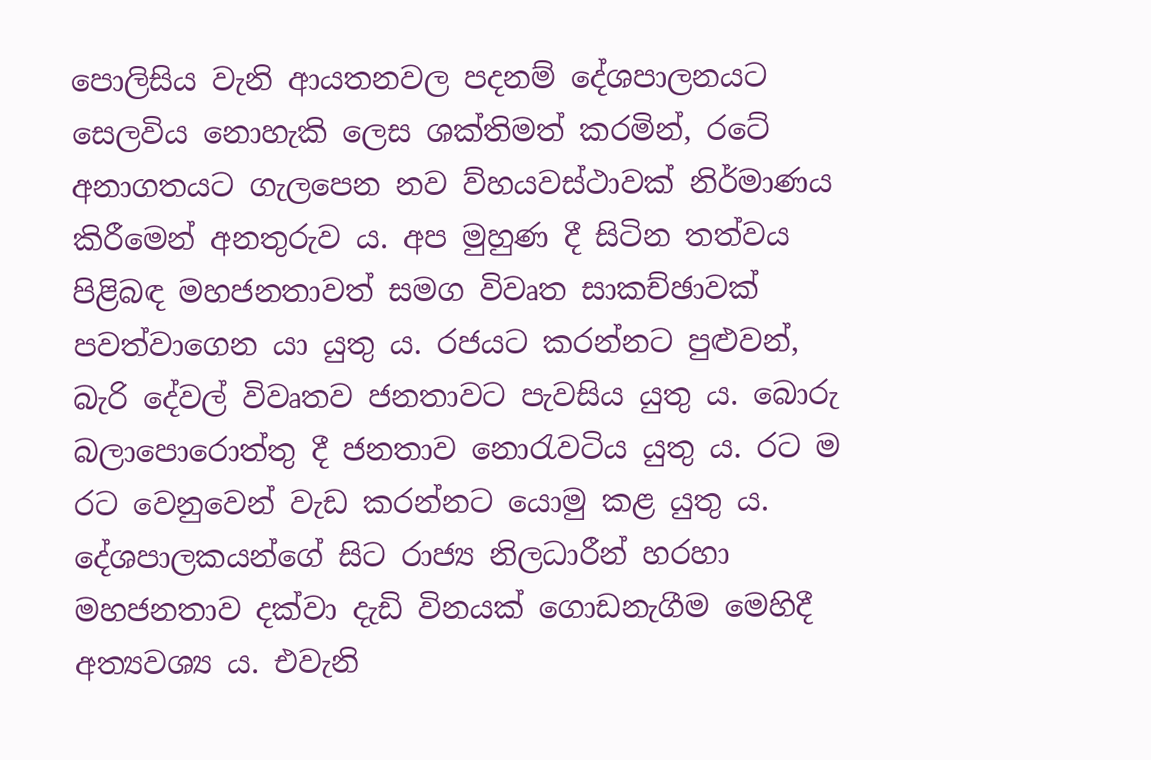පොලිසිය වැනි ආයතනවල පදනම් දේශපාලනයට සෙලවිය නොහැකි ලෙස ශක්තිමත් කරමින්, රටේ අනාගතයට ගැලපෙන නව ව්හ‍යවස්ථාවක් නිර්මාණය කිරීමෙන් අනතුරුව ය. අප මුහුණ දී සිටින තත්වය පිළිබඳ මහජනතාවත් සමග විවෘත සාකච්ඡාවක් පවත්වාගෙන යා යුතු ය. රජයට කරන්නට පුළුවන්, බැරි දේවල් විවෘතව ජනතාවට පැවසිය යුතු ය. බොරු බලාපොරොත්තු දී ජනතාව නොරැවටිය යුතු ය. රට ම රට වෙනුවෙන් වැඩ කරන්නට යොමු කළ යුතු ය. දේශපාලකයන්ගේ සිට රාජ්‍ය නිලධාරීන් හරහා මහජනතාව දක්වා දැඩි විනයක් ‍‍ගොඩනැගීම මෙහිදී අත්‍යවශ්‍ය ය. එවැනි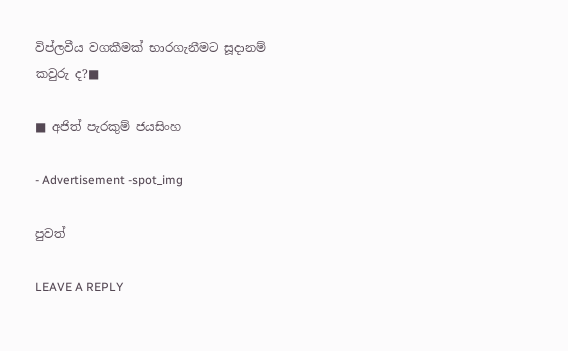විප්ලවීය වගකීමක් භාරගැනීමට සූදානම් කවුරු ද?■

■ අජිත් පැරකුම් ජයසිංහ

- Advertisement -spot_img

පුවත්

LEAVE A REPLY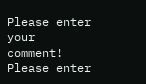Please enter your comment!
Please enter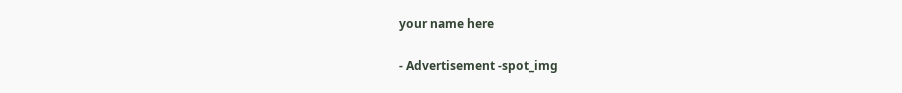your name here

- Advertisement -spot_img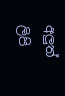අලුත් ලිපි